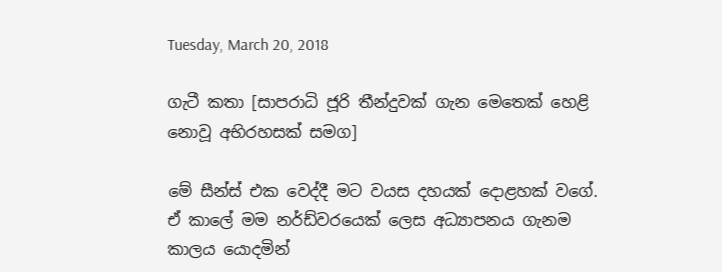Tuesday, March 20, 2018

ගැටී කතා [සාපරාධි ජූරි තීන්දුවක් ගැන මෙතෙක් හෙළි නොවූ අභිරහසක් සමග]

මේ සීන්ස් එක වෙද්දී මට වයස දහයක් දොළහක් වගේ. ඒ කාලේ මම නර්ඩ්වරයෙක් ලෙස අධ්‍යාපනය ගැනම කාලය යොදමින්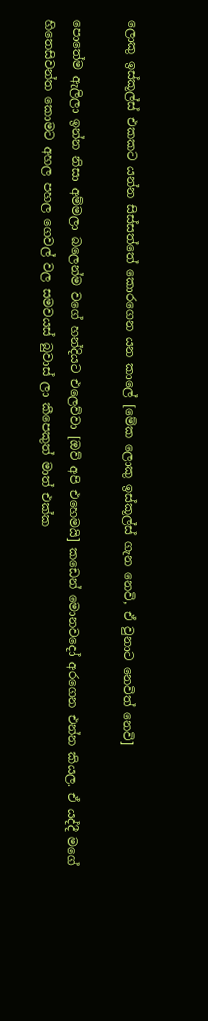ලොකු ඉස්කූල්ස් එකකට යන්න සිස්සත්තේ කොරගෙන යන කාලේ [මේක ලොකු ඉස්කූල්ස් ගැන නෙවි, ඒ වුනාට නෙවිත් නෙවි]

පොතේම ඇලිලා ඉන්න නිසා අම්මලා බලෙන්ම වගේ හන්දියට එලෙව්වා [ඔව් අපි එහෙමයි] කඩෙන් මොනවදෝ අරගෙන එන්න කියල. ඒ යද්දී මගේ හිතෙසිවන්ත කොමට අහල පහල ගෙවල් වල සමවයස් බුවාස් ලා කීපෙකුත් මාත් එක්ක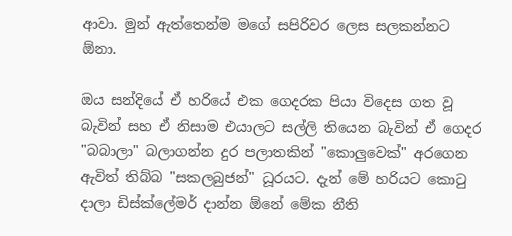ආවා. මුන් ඇත්තෙන්ම මගේ සපිරිවර ලෙස සලකන්නට ඕනා.

ඔය සන්දියේ ඒ හරියේ එක ගෙදරක පියා විදෙස ගත වූ බැවින් සහ ඒ නිසාම එයාලට සල්ලි තියෙන බැවින් ඒ ගෙදර "බබාලා" බලාගන්න දුර පලාතකින් "කොලුවෙක්" අරගෙන ඇවිත් තිබ්බ "සකලබුජන්" ධූරයට. දැන් මේ හරියට කොටු දාලා ඩිස්ක්ලේමර් දාන්න ඕනේ මේක නීති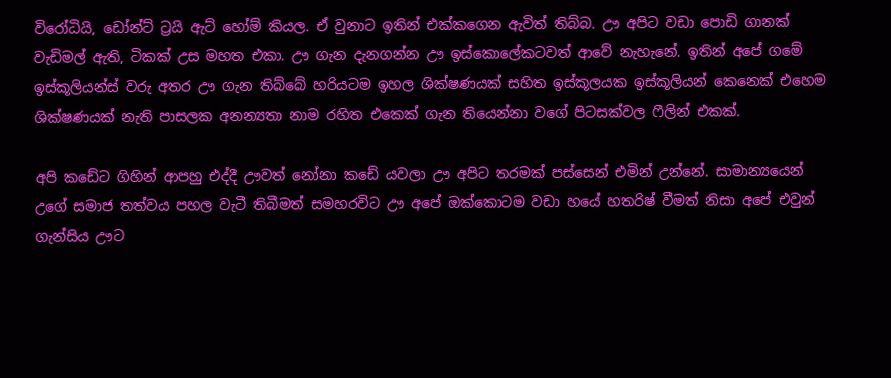විරෝධියි, ඩෝන්ට් ට්‍රයි ඇට් හෝම් කියල. ඒ වුනාට ඉතින් එක්කගෙන ඇවිත් තිබ්බ. ඌ අපිට වඩා පොඩි ගානක් වැඩිමල් ඇති, ටිකක් උස මහත එකා. ඌ ගැන දැනගන්න ඌ ඉස්කොලේකටවත් ආවේ නැහැනේ. ඉතින් අපේ ගමේ ඉස්කූලියන්ස් වරු අතර ඌ ගැන තිබ්බේ හරියටම ඉහල ශික්ෂණයක් සහිත ඉස්කූලයක ඉස්කූලියන් කෙනෙක් එහෙම ශික්ෂණයක් නැති පාසලක අනන්‍යතා නාම රහිත එකෙක් ගැන තියෙන්නා වගේ පිටසක්වල ෆීලින් එකක්.

අපි කඩේට ගිහින් ආපහු එද්දී ඌවත් නෝනා කඩේ යවලා ඌ අපිට තරමක් පස්සෙන් එමින් උන්නේ. සාමාන්‍යයෙන් උගේ සමාජ තත්වය පහල වැටී තිබීමත් සමහරවිට ඌ අපේ ඔක්කොටම වඩා හයේ හතරිෂ් වීමත් නිසා අපේ එවුන් ගැන්සිය ඌට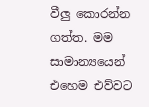වීලු කොරන්න ගත්ත. මම සාමාන්‍යයෙන් එහෙම එව්වට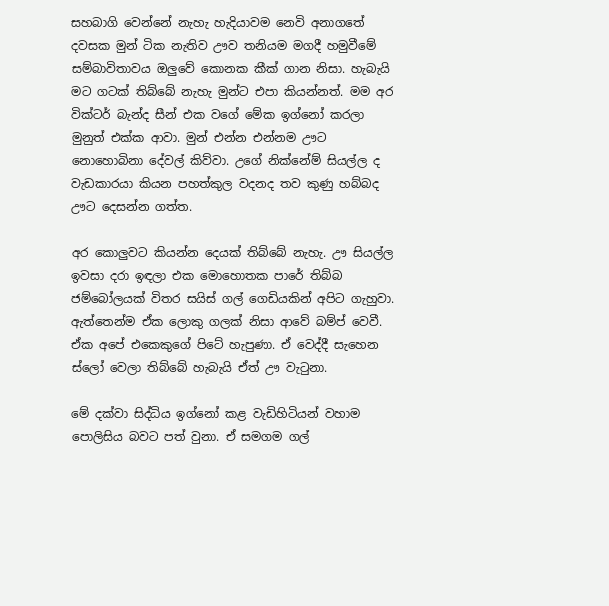සහබාගි වෙන්නේ නැහැ හැදියාවම නෙවි අනාගතේ දවසක මුන් ටික නැතිව ඌව තනියම මගදී හමුවීමේ සම්බාවිතාවය ඔලුවේ කොනක කීක් ගාන නිසා. හැබැයි මට ගටක් තිබ්බේ නැහැ මුන්ට එපා කියන්නත්. මම අර වික්ටර් බැන්ද සීන් එක වගේ මේක ඉග්නෝ කරලා මුනුත් එක්ක ආවා. මුන් එන්න එන්නම ඌට නොහොබිනා දේවල් කිව්වා. උගේ නික්නේම් සියල්ල ද වැඩකාරයා කියන පහත්කුල වදනද තව කුණු හබ්බද ඌට දෙසන්න ගත්ත.

අර කොලුවට කියන්න දෙයක් තිබ්බේ නැහැ. ඌ සියල්ල ඉවසා දරා ඉඳලා එක මොහොතක පාරේ තිබ්බ ජම්බෝලයක් විතර සයිස් ගල් ගෙඩියකින් අපිට ගැහුවා. ඇත්තෙන්ම ඒක ලොකු ගලක් නිසා ආවේ බම්ප් වෙවී. ඒක අපේ එකෙකුගේ පිටේ හැපුණා. ඒ වෙද්දී සැහෙන ස්ලෝ වෙලා තිබ්බේ හැබැයි ඒත් ඌ වැටුනා.

මේ දක්වා සිද්ධිය ඉග්නෝ කළ වැඩිහිටියන් වහාම පොලිසිය බවට පත් වුනා. ඒ සමගම ගල්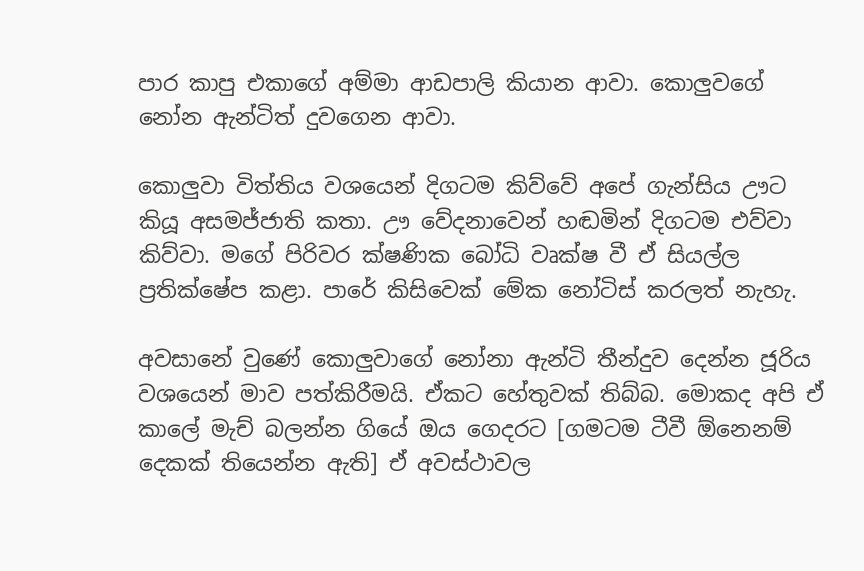පාර කාපු එකාගේ අම්මා ආඩපාලි කියාන ආවා. කොලුවගේ නෝන ඇන්ටිත් දුවගෙන ආවා.

කොලුවා විත්තිය වශයෙන් දිගටම කිව්වේ අපේ ගැන්සිය ඌට කියූ අසමජ්ජාති කතා. ඌ වේදනාවෙන් හඬමින් දිගටම එව්වා කිව්වා. මගේ පිරිවර ක්ෂණික බෝධි වෘක්ෂ වී ඒ සියල්ල ප්‍රතික්ෂේප කළා. පාරේ කිසිවෙක් මේක නෝටිස් කරලත් නැහැ.

අවසානේ වුණේ කොලුවාගේ නෝනා ඇන්ටි තීන්දුව දෙන්න ජූරිය වශයෙන් මාව පත්කිරීමයි. ඒකට හේතුවක් තිබ්බ. මොකද අපි ඒ කාලේ මැච් බලන්න ගියේ ඔය ගෙදරට [ගමටම ටීවී ඕනෙනම් දෙකක් තියෙන්න ඇති] ඒ අවස්ථාවල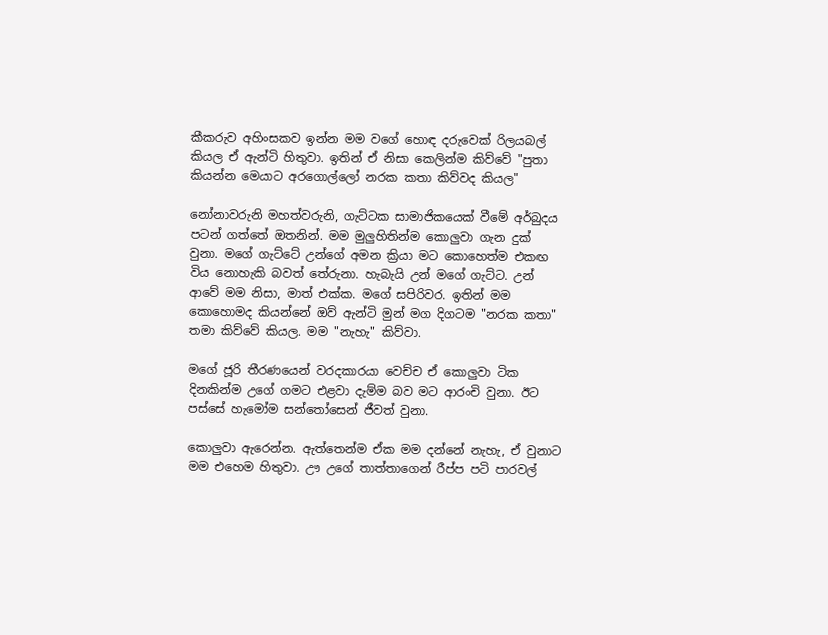කීකරුව අහිංසකව ඉන්න මම වගේ හොඳ දරුවෙක් රිලයබල් කියල ඒ ඇන්ටි හිතුවා. ඉතින් ඒ නිසා කෙලින්ම කිව්වේ "පුතා කියන්න මෙයාට අරගොල්ලෝ නරක කතා කිව්වද කියල"

නෝනාවරුනි මහත්වරුනි, ගැට්ටක සාමාජිකයෙක් වීමේ අර්බුදය පටන් ගත්තේ ඔතනින්. මම මුලුහිතින්ම කොලුවා ගැන දුක් වුනා. මගේ ගැට්ටේ උන්ගේ අමන ක්‍රියා මට කොහෙත්ම එකඟ විය නොහැකි බවත් තේරුනා. හැබැයි උන් මගේ ගැට්ට. උන් ආවේ මම නිසා, මාත් එක්ක. මගේ සපිරිවර. ඉතින් මම කොහොමද කියන්නේ ඔව් ඇන්ටි මුන් මග දිගටම "නරක කතා" තමා කිව්වේ කියල. මම "නැහැ" කිව්වා.

මගේ ජූරි තීරණයෙන් වරදකාරයා වෙච්ච ඒ කොලුවා ටික දිනකින්ම උගේ ගමට එළවා දැම්ම බව මට ආරංචි වුනා. ඊට පස්සේ හැමෝම සන්තෝසෙන් ජීවත් වුනා.

කොලුවා ඇරෙන්න. ඇත්තෙන්ම ඒක මම දන්නේ නැහැ, ඒ වුනාට මම එහෙම හිතුවා. ඌ උගේ තාත්තාගෙන් රීප්ප පටි පාරවල්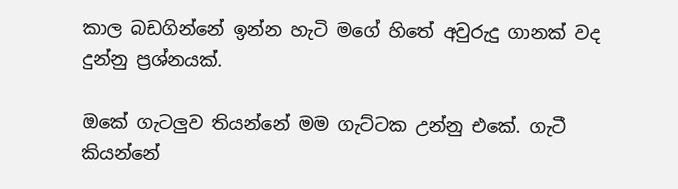කාල බඩගින්නේ ඉන්න හැටි මගේ හිතේ අවුරුදු ගානක් වද දුන්නු ප්‍රශ්නයක්.

ඔකේ ගැටලුව තියන්නේ මම ගැට්ටක උන්නු එකේ. ගැටී කියන්නේ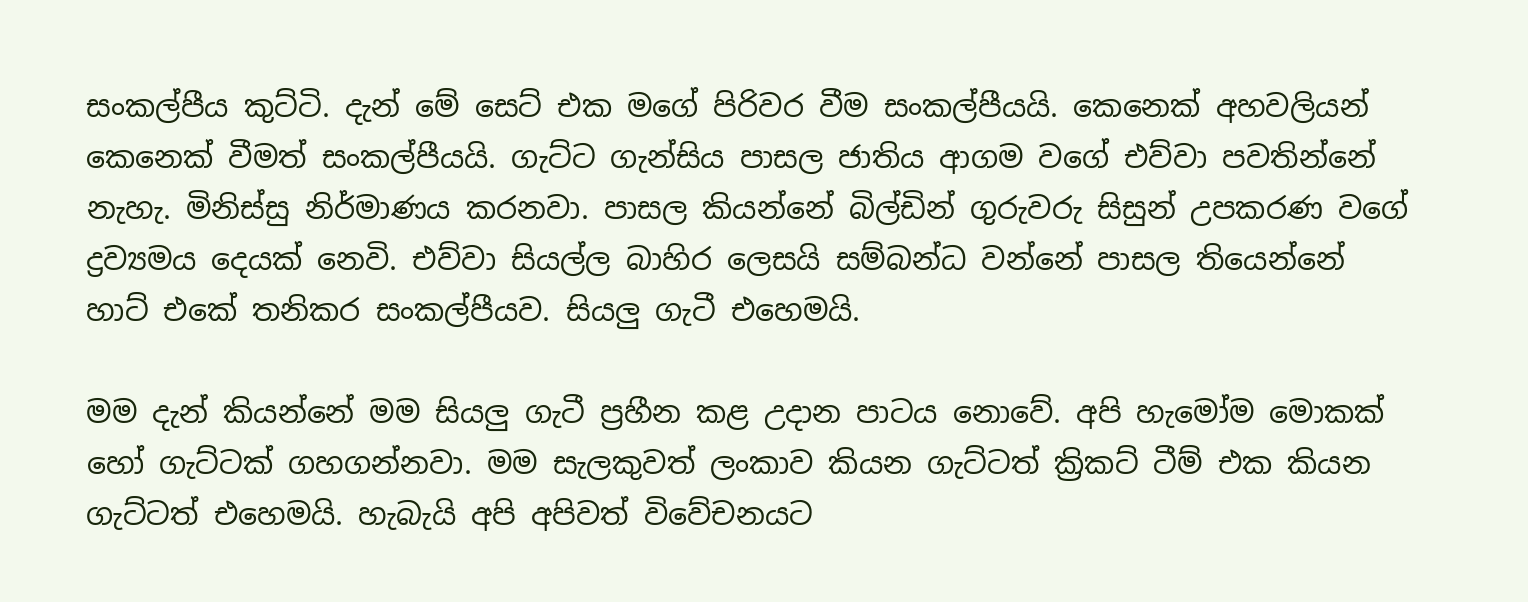සංකල්පීය කුට්ටි. දැන් මේ සෙට් එක මගේ පිරිවර වීම සංකල්පීයයි. කෙනෙක් අහවලියන් කෙනෙක් වීමත් සංකල්පීයයි. ගැට්ට ගැන්සිය පාසල ජාතිය ආගම වගේ එව්වා පවතින්නේ නැහැ. මිනිස්සු නිර්මාණය කරනවා. පාසල කියන්නේ බිල්ඩින් ගුරුවරු සිසුන් උපකරණ වගේ ද්‍රව්‍යමය දෙයක් නෙවි. එව්වා සියල්ල බාහිර ලෙසයි සම්බන්ධ වන්නේ පාසල තියෙන්නේ හාට් එකේ තනිකර සංකල්පීයව. සියලු ගැටී එහෙමයි.

මම දැන් කියන්නේ මම සියලු ගැටී ප්‍රහීන කළ උදාන පාටය නොවේ. අපි හැමෝම මොකක් හෝ ගැට්ටක් ගහගන්නවා. මම සැලකුවත් ලංකාව කියන ගැට්ටත් ක්‍රිකට් ටීම් එක කියන ගැට්ටත් එහෙමයි. හැබැයි අපි අපිවත් විවේචනයට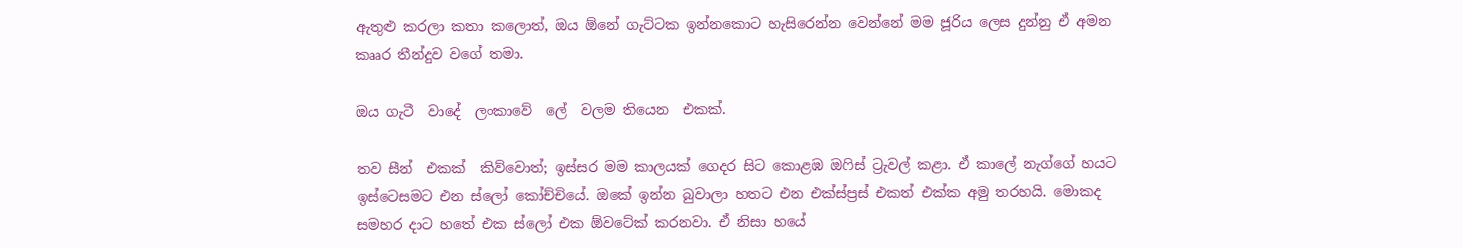ඇතුළු කරලා කතා කලොත්, ඔය ඕනේ ගැට්ටක ඉන්නකොට හැසිරෙන්න වෙන්නේ මම ජූරිය ලෙස දුන්නු ඒ අමන කෲර තීන්දුව වගේ තමා.

ඔය ගැටී  වාදේ  ලංකාවේ  ලේ  වලම තියෙන  එකක්.

තව සීන්  එකක්  කිව්වොත්; ඉස්සර මම කාලයක් ගෙදර සිට කොළඹ ඔෆිස් ට්‍රැවල් කළා. ඒ කාලේ නැග්ගේ හයට ඉස්ටෙසමට එන ස්ලෝ කෝච්චියේ. ඔකේ ඉන්න බුවාලා හතට එන එක්ස්ප්‍රස් එකත් එක්ක අමු තරහයි. මොකද සමහර දාට හතේ එක ස්ලෝ එක ඕවටේක් කරනවා. ඒ නිසා හයේ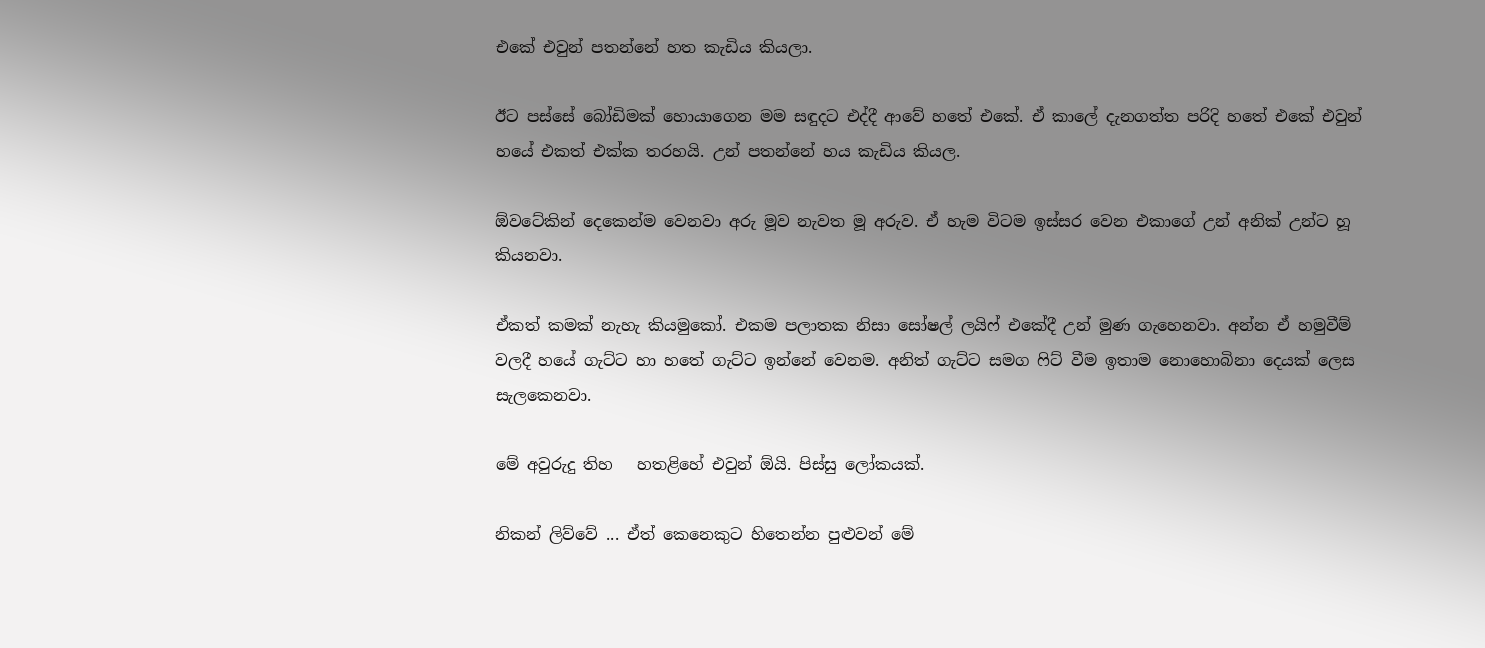එකේ එවුන් පතන්නේ හත කැඩිය කියලා.

ඊට පස්සේ බෝඩිමක් හොයාගෙන මම සඳුදට එද්දී ආවේ හතේ එකේ. ඒ කාලේ දැනගත්ත පරිදි හතේ එකේ එවුන් හයේ එකත් එක්ක තරහයි. උන් පතන්නේ හය කැඩිය කියල.

ඕවටේකින් දෙකෙන්ම වෙනවා අරු මූව නැවත මූ අරුව. ඒ හැම විටම ඉස්සර වෙන එකාගේ උන් අනික් උන්ට හූ කියනවා.

ඒකත් කමක් නැහැ කියමුකෝ. එකම පලාතක නිසා සෝෂල් ලයිෆ් එකේදී උන් මුණ ගැහෙනවා. අන්න ඒ හමුවීම් වලදී හයේ ගැට්ට හා හතේ ගැට්ට ඉන්නේ වෙනම. අනිත් ගැට්ට සමග ෆිට් වීම ඉතාම නොහොබිනා දෙයක් ලෙස සැලකෙනවා.

මේ අවුරුදු තිහ   හතළිහේ එවුන් ඕයි. පිස්සු ලෝකයක්.

නිකන් ලිව්වේ ... ඒත් කෙනෙකුට හිතෙන්න පුළුවන් මේ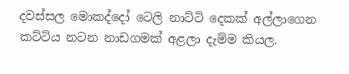දවස්සල මොකද්දෝ ටෙලි නාට්ටි දෙකක් අල්ලාගෙන කට්ටිය නටන නාඩගමක් අළලා දැම්ම කියල.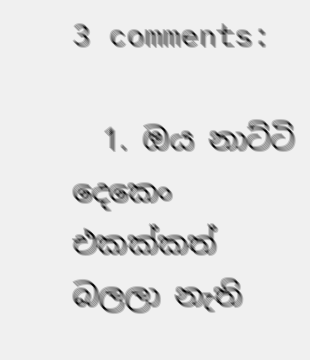3 comments:

  1. ඔය නාට්ටි දෙකෙං එකක්කත් බලලා නැති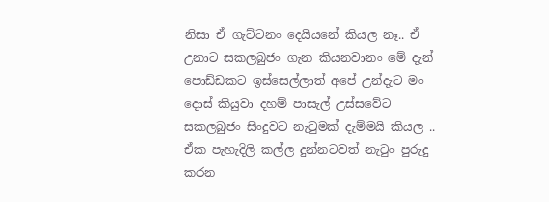නිසා ඒ ගැට්ටනං දෙයියනේ කියල නෑ.. ඒ උනාට සකලබුජං ගැන කියනවානං මේ දැන් පොඩ්ඩකට ඉස්සෙල්ලාත් අපේ උන්දැට මං දොස් කියුවා දහම් පාසැල් උස්සවේට සකලබුජං සිංදුවට නැටුමක් දැම්මයි කියල .. ඒක පැහැදිලි කල්ල දුන්නටවත් නැටුං පුරුදු කරන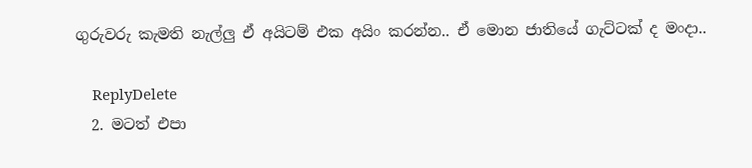ගුරුවරු කැමති නැල්ලු ඒ අයිටම් එක අයිං කරන්න.. ඒ මොන ජාතියේ ගැට්ටක් ද මංදා..

    ReplyDelete
  2. මටත් එපා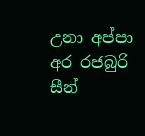උනා අප්පා අර රජබුරි සීන්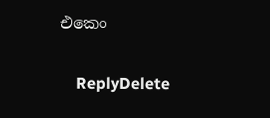එකෙං

    ReplyDelete